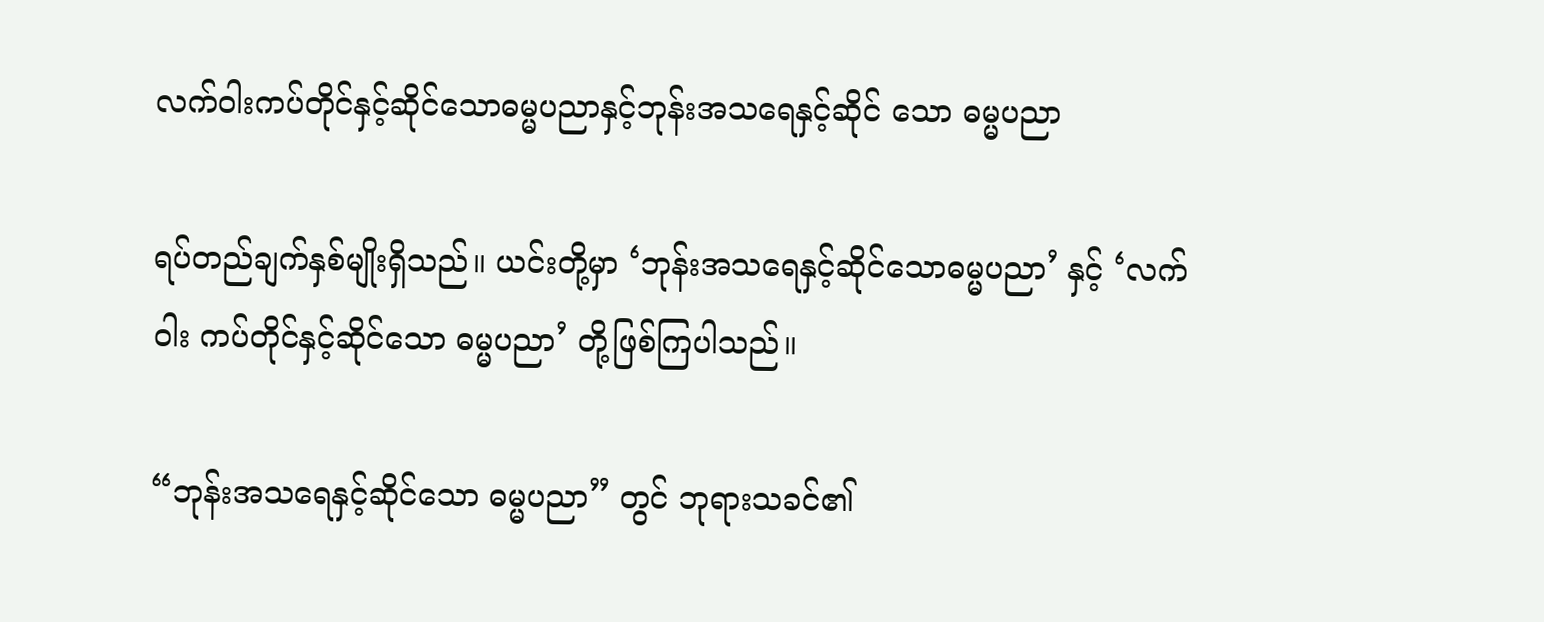လက်ဝါးကပ်တိုင်နှင့်ဆိုင်သောဓမ္မပညာနှင့်ဘုန်းအသရေနှင့်ဆိုင် သော ဓမ္မပညာ

ရပ်တည်ချက်နှစ်မျိုးရှိသည်။ ယင်းတို့မှာ ‘ဘုန်းအသရေနှင့်ဆိုင်သောဓမ္မပညာ’ နှင့် ‘လက်ဝါး ကပ်တိုင်နှင့်ဆိုင်သော ဓမ္မပညာ’ တို့ဖြစ်ကြပါသည်။

“ဘုန်းအသရေနှင့်ဆိုင်သော ဓမ္မပညာ” တွင် ဘုရားသခင်၏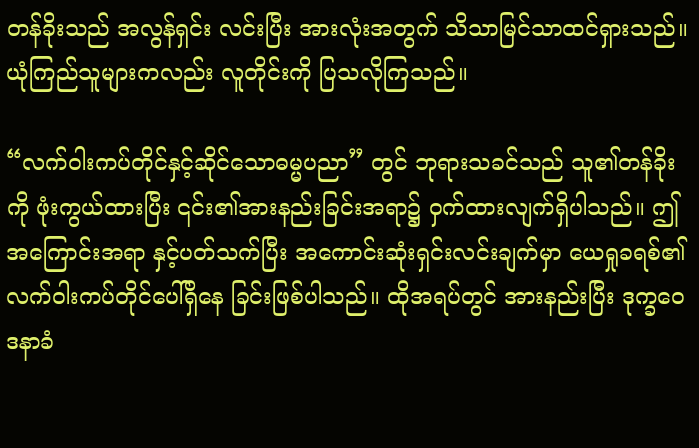တန်ခိုးသည် အလွန်ရှင်း လင်းပြီး အားလုံးအတွက် သိသာမြင်သာထင်ရှားသည်။ ယုံကြည်သူများကလည်း လူတိုင်းကို ပြသလိုကြသည်။

“လက်ဝါးကပ်တိုင်နှင့်ဆိုင်သောဓမ္မပညာ” တွင် ဘုရားသခင်သည် သူ၏တန်ခိုးကို ဖုံးကွယ်ထားပြီး ၎င်း၏အားနည်းခြင်းအရာ၌ ဝှက်ထားလျက်ရှိပါသည်။ ဤအကြောင်းအရာ နှင့်ပတ်သက်ပြီး အကောင်းဆုံးရှင်းလင်းချက်မှာ ယေရှုခရစ်၏လက်ဝါးကပ်တိုင်ပေါ်ရှိနေ ခြင်းဖြစ်ပါသည်။ ထိုအရပ်တွင် အားနည်းပြီး ဒုက္ခဝေဒနာခံ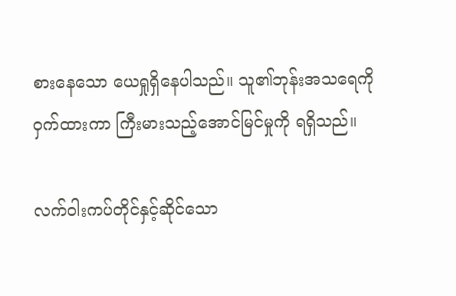စားနေသော ယေရှုရှိနေပါသည်။ သူ၏ဘုန်းအသရေကိုဝှက်ထားကာ ကြီးမားသည့်အောင်မြင်မှုကို ရရှိသည်။

လက်ဝါးကပ်တိုင်နှင့်ဆိုင်သော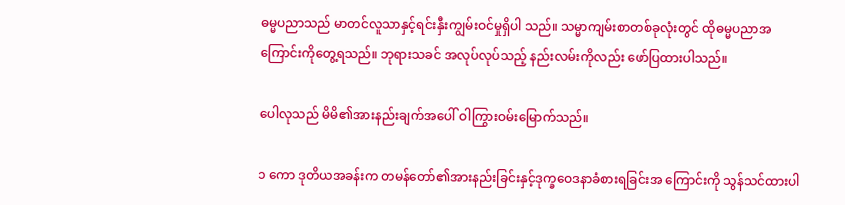ဓမ္မပညာသည် မာတင်လူသာနှင့်ရင်းနှီးကျွမ်းဝင်မှုရှိပါ သည်။ သမ္မာကျမ်းစာတစ်ခုလုံးတွင် ထိုဓမ္မပညာအကြောင်းကိုတွေ့ရသည်။ ဘုရားသခင် အလုပ်လုပ်သည့် နည်းလမ်းကိုလည်း ဖော်ပြထားပါသည်။

ပေါလုသည် မိမိ၏အားနည်းချက်အပေါ် ဝါကြွားဝမ်းမြောက်သည်။

၁ ကော ဒုတိယအခန်းက တမန်တော်၏အားနည်းခြင်းနှင့်ဒုက္ခဝေဒနာခံစားရခြင်းအ ကြောင်းကို သွန်သင်ထားပါ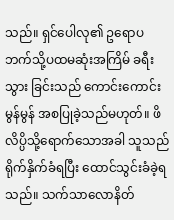သည်။ ရှင်ပေါလု၏ ဥရောပဘက်သို့ပထမဆုံးအကြိမ် ခရီးသွား ခြင်းသည် ကောင်းကောင်းမွန်မွန် အစပြုခဲ့သည်မဟုတ်။ ဖိလိပ္ပိသို့ရောက်သောအခါ သူသည် ရိုက်နှိက်ခံရပြီး ထောင်သွင်းခံခဲ့ရသည်။ သက်သာလောနိတ်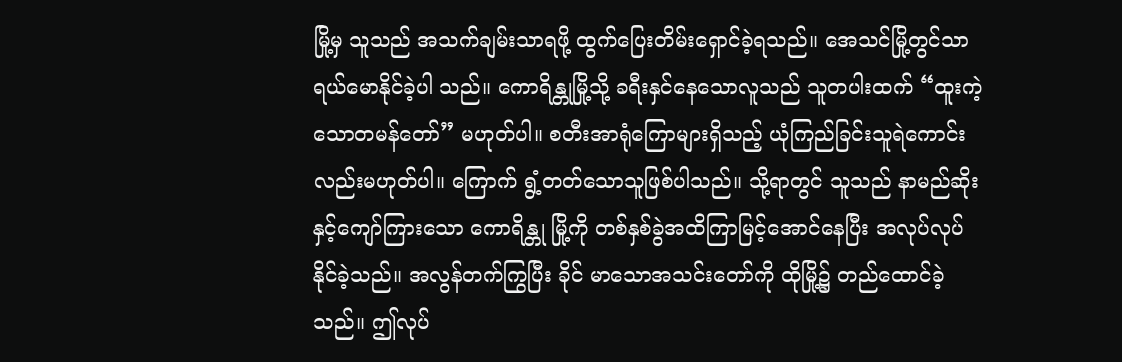မြို့မှ သူသည် အသက်ချမ်းသာရဖို့ ထွက်ပြေးတိမ်းရှောင်ခဲ့ရသည်။ အေသင်မြို့တွင်သာ ရယ်မောနိုင်ခဲ့ပါ သည်။ ကောရိန္တုမြို့သို့ ခရီးနှင်နေသောလူသည် သူတပါးထက် “ထူးကဲ့သောတမန်တော်” မဟုတ်ပါ။ စတီးအာရုံကြောများရှိသည့် ယုံကြည်ခြင်းသူရဲကောင်းလည်းမဟုတ်ပါ။ ကြောက် ရွံ့တတ်သောသူဖြစ်ပါသည်။ သို့ရာတွင် သူသည် နာမည်ဆိုးနှင့်ကျော်ကြားသော ကောရိန္တု မြို့ကို တစ်နှစ်ခွဲအထိကြာမြင့်အောင်နေပြီး အလုပ်လုပ်နိုင်ခဲ့သည်။ အလွန်တက်ကြွပြီး ခိုင် မာသောအသင်းတော်ကို ထိုမြို့၌ တည်ထောင်ခဲ့သည်။ ဤလုပ်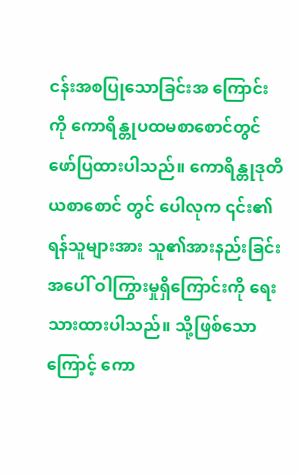ငန်းအစပြုသောခြင်းအ ကြောင်းကို ကောရိန္တုပထမစာစောင်တွင် ဖော်ပြထားပါသည်။ ကောရိန္တုဒုတိယစာစောင် တွင် ပေါလုက ၎င်း၏ရန်သူများအား သူ၏အားနည်းခြင်းအပေါ် ဝါကြွားမှုရှိကြောင်းကို ရေးသားထားပါသည်။ သို့ဖြစ်သောကြောင့် ကော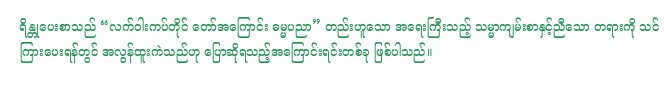ရိန္တုပေးစာသည် “လက်ဝါးကပ်တိုင် တော်အကြောင်း ဓမ္မပညာ” တည်းဟူသော အရေးကြီးသည့် သမ္မာကျမ်းစာနှင့်ညီသော တရားကို သင်ကြားပေးရန်တွင် အလွန်ထူးကဲသည်ဟု ပြောဆိုရသည့်အကြောင်းရင်းတစ်ခု ဖြစ်ပါသည်။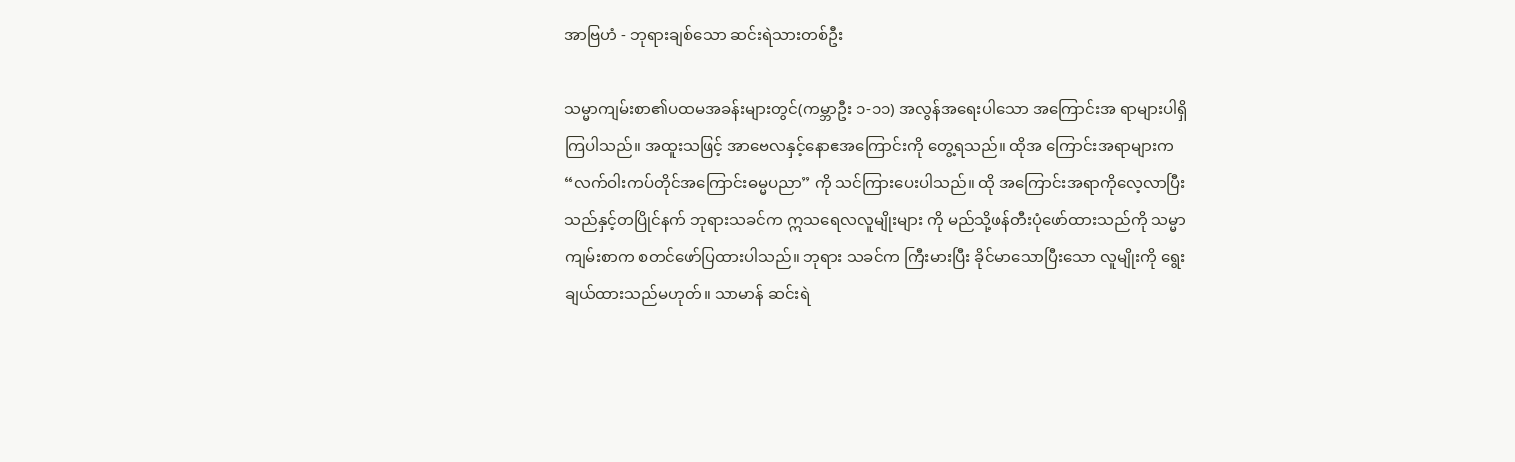အာဗြဟံ - ဘုရားချစ်သော ဆင်းရဲသားတစ်ဦး

သမ္မာကျမ်းစာ၏ပထမအခန်းများတွင်(ကမ္ဘာဦး ၁-၁၁) အလွန်အရေးပါသော အကြောင်းအ ရာများပါရှိကြပါသည်။ အထူးသဖြင့် အာဗေလနှင့်နောဧအကြောင်းကို တွေ့ရသည်။ ထိုအ ကြောင်းအရာများက “လက်ဝါးကပ်တိုင်အကြောင်းဓမ္မပညာ” ကို သင်ကြားပေးပါသည်။ ထို အကြောင်းအရာကိုလေ့လာပြီးသည်နှင့်တပြိုင်နက် ဘုရားသခင်က ဣသရေလလူမျိုးများ ကို မည်သို့ဖန်တီးပုံဖော်ထားသည်ကို သမ္မာကျမ်းစာက စတင်ဖော်ပြထားပါသည်။ ဘုရား သခင်က ကြီးမားပြီး ခိုင်မာသောပြီးသော လူမျိုးကို ရွေးချယ်ထားသည်မဟုတ်။ သာမာန် ဆင်းရဲ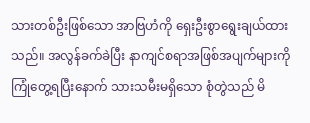သားတစ်ဦးဖြစ်သော အာဗြဟံကို ရှေးဦးစွာရွေးချယ်ထားသည်။ အလွန်ခက်ခဲပြီး နာကျင်စရာအဖြစ်အပျက်များကို ကြုံတွေ့ရပြီးနောက် သားသမီးမရှိသော စုံတွဲသည် မိ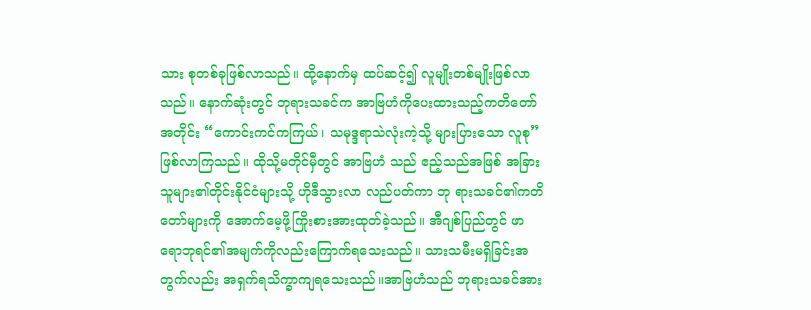သား စုတစ်ခုဖြစ်လာသည်။ ထို့နောက်မှ ထပ်ဆင့်၍ လူမျိုးတစ်မျိုးဖြစ်လာသည်။ နောက်ဆုံးတွင် ဘုရားသခင်က အာဗြဟံကိုပေးထားသည့်ကတိတော်အတိုင်း “ကောင်းကင်ကကြယ်၊ သမုဒ္ဒရာသဲလုံးကဲ့သို့ များပြားသော လူစု” ဖြစ်လာကြသည်။ ထိုသို့မတိုင်မှီတွင် အာဗြဟံ သည် ဧည့်သည်အဖြစ် အခြားသူများ၏တိုင်းနိုင်ငံများသို့ ဟိုဒီသွားလာ လည်ပတ်ကာ ဘု ရားသခင်၏ကတိတော်များကို အောက်မေ့ဖို့ကြိုးစားအားထုတ်ခဲ့သည်။ အီဂျစ်ပြည်တွင် ဖာရောဘုရင်၏အမျက်ကိုလည်းကြောက်ရသေးသည်။ သားသမီးမရှိခြင်းအတွက်လည်း အရှက်ရသိက္ခာကျရသေးသည်။အာဗြဟံသည် ဘုရားသခင်အား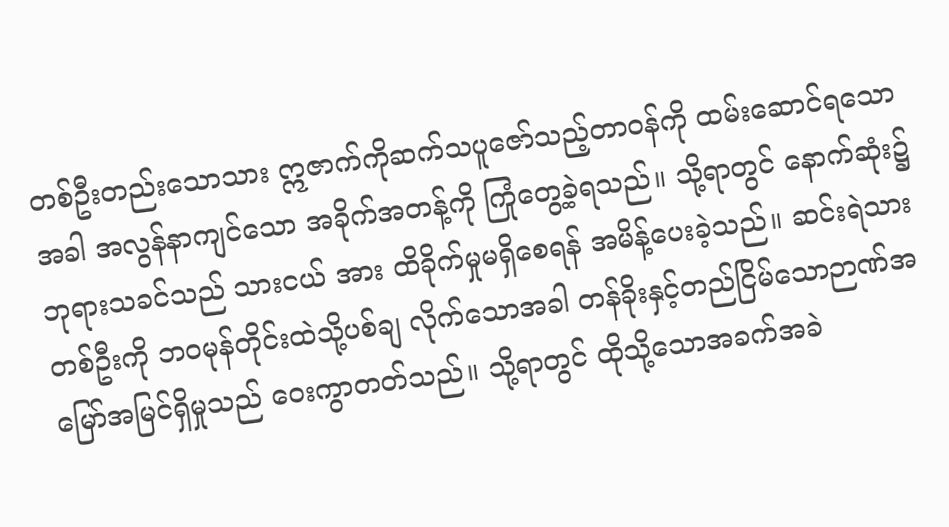တစ်ဦးတည်းသောသား ဣဇာက်ကိုဆက်သပူဇော်သည့်တာဝန်ကို ထမ်းဆောင်ရသောအခါ အလွန်နာကျင်သော အခိုက်အတန့်ကို ကြုံတွေ့ခဲ့ရသည်။ သို့ရာတွင် နောက်ဆုံး၌ ဘုရားသခင်သည် သားငယ် အား ထိခိုက်မှုမရှိစေရန် အမိန့်ပေးခဲ့သည်။ ဆင်းရဲသားတစ်ဦးကို ဘဝမုန်တိုင်းထဲသို့ပစ်ချ လိုက်သောအခါ တန်ခိုးနှင့်တည်ငြိမ်သောဉာဏ်အမြော်အမြင်ရှိမှုသည် ဝေးကွာတတ်သည်။ သို့ရာတွင် ထိုသို့သောအခက်အခဲ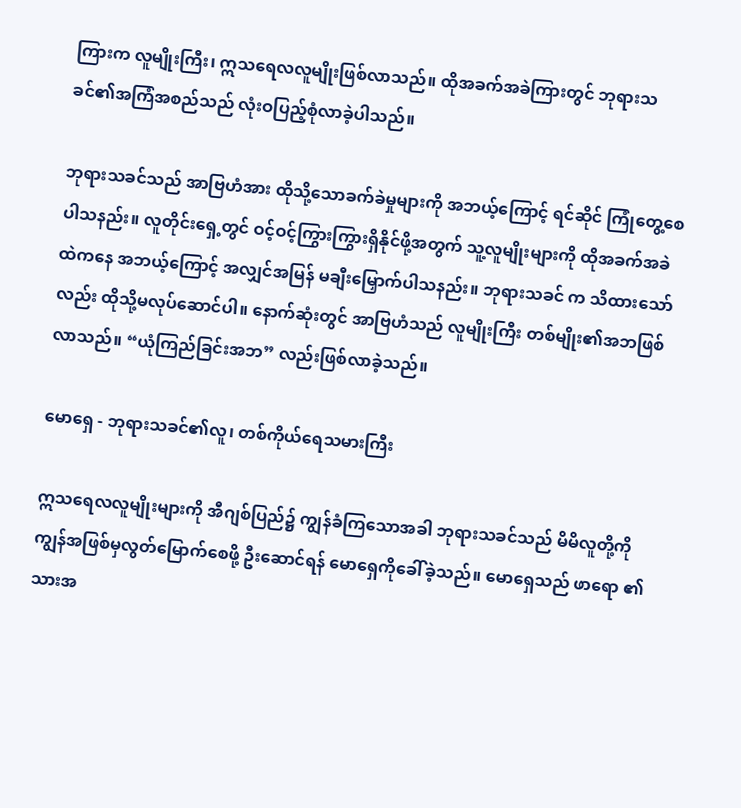ကြားက လူမျိုးကြီး၊ ဣသရေလလူမျိုးဖြစ်လာသည်။ ထိုအခက်အခဲကြားတွင် ဘုရားသခင်၏အကြံအစည်သည် လုံးဝပြည့်စုံလာခဲ့ပါသည်။

ဘုရားသခင်သည် အာဗြဟံအား ထိုသို့သောခက်ခဲမှုများကို အဘယ့်ကြောင့် ရင်ဆိုင် ကြုံတွေ့စေပါသနည်း။ လူတိုင်းရှေ့တွင် ဝင့်ဝင့်ကြွားကြွားရှိနိုင်ဖို့အတွက် သူ့လူမျိုးများကို ထိုအခက်အခဲထဲကနေ အဘယ့်ကြောင့် အလျှင်အမြန် မချီးမြှောက်ပါသနည်း။ ဘုရားသခင် က သိထားသော်လည်း ထိုသို့မလုပ်ဆောင်ပါ။ နောက်ဆုံးတွင် အာဗြဟံသည် လူမျိုးကြီး တစ်မျိုး၏အဘဖြစ်လာသည်။ “ယုံကြည်ခြင်းအဘ” လည်းဖြစ်လာခဲ့သည်။

မောရှေ - ဘုရားသခင်၏လူ၊ တစ်ကိုယ်ရေသမားကြီး

ဣသရေလလူမျိုးများကို အီဂျစ်ပြည်၌ ကျွန်ခံကြသောအခါ ဘုရားသခင်သည် မိမိလူတို့ကို ကျွန်အဖြစ်မှလွတ်မြောက်စေဖို့ ဦးဆောင်ရန် မောရှေကိုခေါ်ခဲ့သည်။ မောရှေသည် ဖာရော ၏သားအ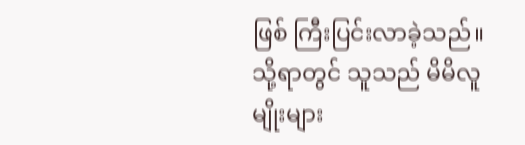ဖြစ် ကြီးပြင်းလာခဲ့သည်။ သို့ရာတွင် သူသည် မိမိလူမျိုးများ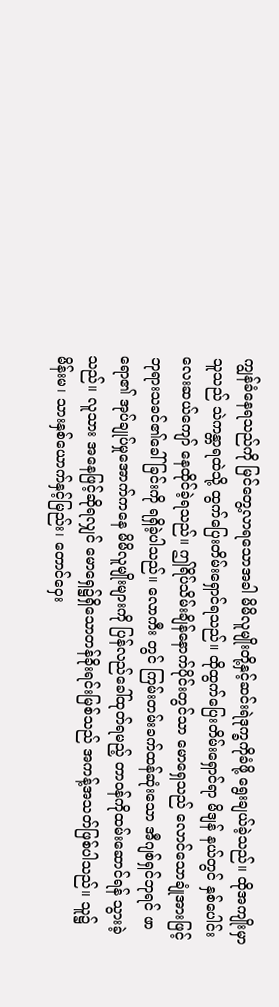ကျွန်ခံနေရသည်ကို မြင်တွေ့လာရသောအခါ မိမိလူမျိုးတို့နှင့်ဆင်းရဲဒုက္ခကိုခံဖို့ ရွေးချယ်ခဲ့သည်။ ထိုအကျိုးမှာ သူသည် သဲကန္တာရထဲသို့ ထွက်ပြေးတိမ်းရှောင်ရသည်။ ထိုထွက်ပြေးတိမ်းရှောင်ရာ မိဒျန် နယ်တွင် နှစ်ပေါင်းလေးဆယ်ကျော် နေထိုင်ခဲ့ရသည်။ ဤရိပ်သိမ်းချိန်နောက်ပိုင်းတွင်သာ မောရှေသည် လောင်သောချုံအားဖြင့် ဘုရားသခင်၏ခေါ်ခြင်းကို ရရှိခဲ့ပါသည်။ လောကီး တွင် ကြမ်းတမ်းခက်ထန်ဆုံးသော အီဂျစ်ရှင်ဘုရင် ဖာရော၏ အုပ်ချုပ်မှုအောက်ကနေ မိမိလူမျိုးများကို ပြန်လည်ခေါ်ထုတ်ရမည့် တာဝန်ကိုထမ်းဆောင်ရန် သွားခဲ့သည်။ လူသား အနေဖြင့်ဆိုရလျှင် မောရှေ၌ရှိသောတန်ခိုးရင်းမြစ်သည် အကန့်အသတ်ဖြစ်ပါသည်။ သူ၌ မိန်းမ၊ သားနှစ်ယောက်နှင့်မြည်း၊ တောင်ဝှေး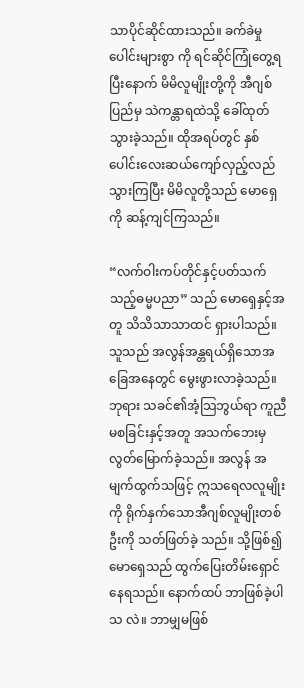သာပိုင်ဆိုင်ထားသည်။ ခက်ခဲမှုပေါင်းများစွာ ကို ရင်ဆိုင်ကြုံတွေ့ရပြီးနောက် မိမိလူမျိုးတို့ကို အီဂျစ်ပြည်မှ သဲကန္တာရထဲသို့ ခေါ်ထုတ် သွားခဲ့သည်။ ထိုအရပ်တွင် နှစ်ပေါင်းလေးဆယ်ကျော်လှည့်လည်သွားကြပြီး မိမိလူတို့သည် မောရှေကို ဆန့်ကျင်ကြသည်။

“လက်ဝါးကပ်တိုင်နှင့်ပတ်သက်သည့်ဓမ္မပညာ” သည် မောရှေနှင့်အတူ သိသိသာသာထင် ရှားပါသည်။ သူသည် အလွန်အန္တရယ်ရှိသောအခြေအနေတွင် မွေးဖွားလာခဲ့သည်။ ဘုရား သခင်၏အံ့သြဘွယ်ရာ ကူညီမစခြင်းနှင့်အတူ အသက်ဘေးမှလွတ်မြောက်ခဲ့သည်။ အလွန် အမျက်ထွက်သဖြင့် ဣသရေလလူမျိုးကို ရိုက်နှက်သောအီဂျစ်လူမျိုးတစ်ဦးကို သတ်ဖြတ်ခဲ့ သည်။ သို့ဖြစ်၍ မောရှေသည် ထွက်ပြေးတိမ်းရှောင်နေရသည်။ နောက်ထပ် ဘာဖြစ်ခဲ့ပါသ လဲ။ ဘာမျှမဖြစ်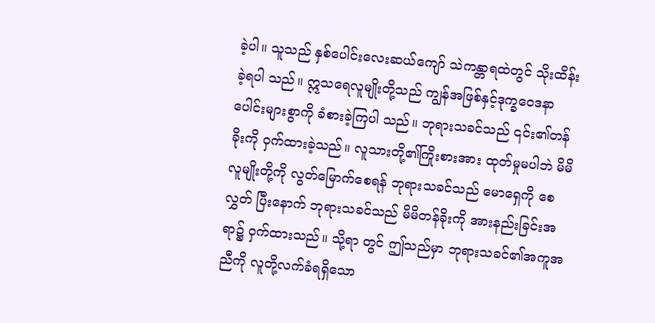ခဲ့ပါ။ သူသည် နှစ်ပေါင်းလေးဆယ်ကျော် သဲကန္တာရထဲတွင် သိုးထိန်းခဲ့ရပါ သည်။ ဣသရေလူမျိုးတို့သည် ကျွန်အဖြစ်နှင့်ဒုက္ခဝေဒနာပေါင်းများစွာကို ခံစားခဲ့ကြပါ သည်။ ဘုရားသခင်သည် ၎င်း၏တန်ခိုးကို ဝှက်ထားခဲ့သည်။ လူသားတို့၏ကြိုးစားအား ထုတ်မှုမပါဘဲ မိမိလူမျိုးတို့ကို လွတ်မြောက်စေရန် ဘုရားသခင်သည် မောရှေကို စေလွှတ် ပြီးနောက် ဘုရားသခင်သည် မိမိတန်ခိုးကို အားနည်းခြင်းအရာ၌ ဝှက်ထားသည်။ သို့ရာ တွင် ဤသည်မှာ ဘုရားသခင်၏အကူအညီကို လူတို့လက်ခံရရှိသော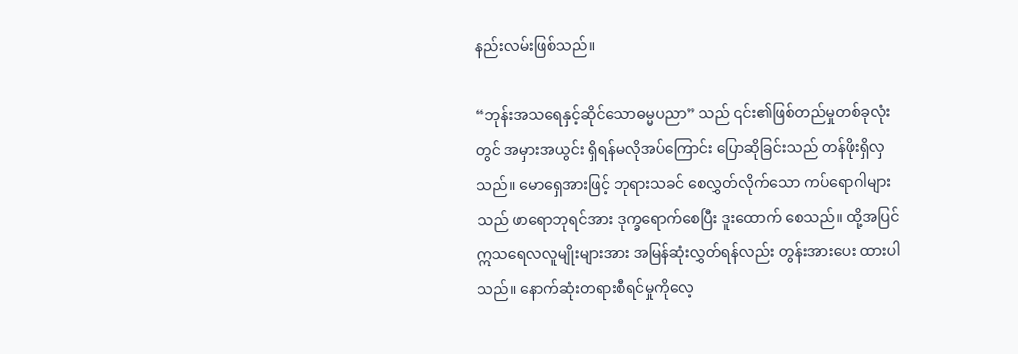နည်းလမ်းဖြစ်သည်။

“ဘုန်းအသရေနှင့်ဆိုင်သောဓမ္မပညာ” သည် ၎င်း၏ဖြစ်တည်မှုတစ်ခုလုံးတွင် အမှားအယွင်း ရှိရန်မလိုအပ်ကြောင်း ပြောဆိုခြင်းသည် တန်ဖိုးရှိလှသည်။ မောရှေအားဖြင့် ဘုရားသခင် စေလွှတ်လိုက်သော ကပ်ရောဂါများသည် ဖာရောဘုရင်အား ဒုက္ခရောက်စေပြီး ဒူးထောက် စေသည်။ ထို့အပြင် ဣသရေလလူမျိုးများအား အမြန်ဆုံးလွှတ်ရန်လည်း တွန်းအားပေး ထားပါသည်။ နောက်ဆုံးတရားစီရင်မှုကိုလေ့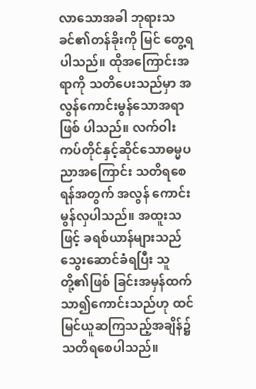လာသောအခါ ဘုရားသခင်၏တန်ခိုးကို မြင် တွေ့ရပါသည်။ ထိုအကြောင်းအရာကို သတိပေးသည်မှာ အလွန်ကောင်းမွန်သောအရာဖြစ် ပါသည်။ လက်ဝါးကပ်တိုင်နှင့်ဆိုင်သောဓမ္မပညာအကြောင်း သတိရစေရန်အတွက် အလွန် ကောင်းမွန်လှပါသည်။ အထူးသဖြင့် ခရစ်ယာန်များသည် သွေးဆောင်ခံရပြီး သူတို့၏ဖြစ် ခြင်းအမှန်ထက်သာ၍ကောင်းသည်ဟု ထင်မြင်ယူဆကြသည့်အချိန်၌ သတိရစေပါသည်။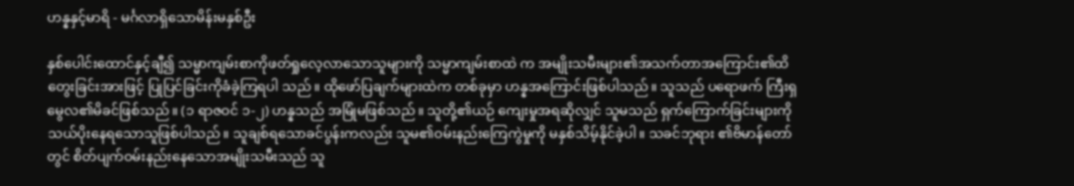ဟန္နနှင့်မာရိ - မင်္ဂလာရှိသောမိန်းမနှစ်ဦး

နှစ်ပေါင်းထောင်နှင့်ချီ၍ သမ္မာကျမ်းစာကိုဖတ်ရှုလေ့လာသောသူများကို သမ္မာကျမ်းစာထဲ က အမျိုးသမီးများ၏အသက်တာအကြောင်း၏ထိတွေးခြင်းအားဖြင့် ပြုပြင်ခြင်းကိုခံခဲ့ကြရပါ သည်။ ထိုဖော်ပြချက်များထဲက တစ်ခုမှာ ဟန္နအကြောင်းဖြစ်ပါသည်။ သူသည် ပရောဖက် ကြီးရှမွေလ၏မိခင်ဖြစ်သည်။ (၁ ရာဇဝင် ၁-၂) ဟန္နသည် အမြုံမဖြစ်သည်။ သူတို့၏ယဉ် ကျေးမှုအရဆိုလျှင် သူမသည် ရှက်ကြောက်ခြင်းများကို သယ်ပိုးနေရသောသူဖြစ်ပါသည်။ သူချစ်ရသောခင်ပွန်းကလည်း သူမ၏ဝမ်းနည်းကြေကွဲမှုကို မနှစ်သိမ့်နိုင်ခဲ့ပါ။ သခင်ဘုရား ၏ဗိမာန်တော်တွင် စိတ်ပျက်ဝမ်းနည်းနေသောအမျိုးသမီးသည် သူ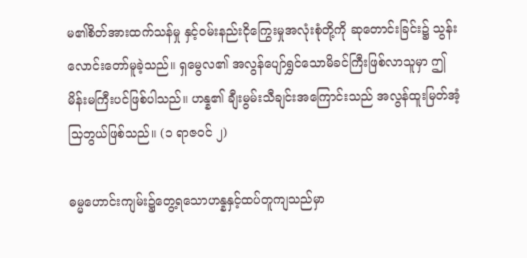မ၏စိတ်အားထက်သန်မှု နှင့်ဝမ်းနည်းငိုကြွေးမှုအလုံးစုံတို့ကို ဆုတောင်းခြင်း၌ သွန်းလောင်းတော်မူခဲ့သည်။ ရှမွေလ၏ အလွန်ပျော်ရွှင်သောမိခင်ကြီးဖြစ်လာသူမှာ ဤမိန်းမကြီးပင်ဖြစ်ပါသည်။ ဟန္န၏ ချီးမွမ်းသီချင်းအကြောင်းသည် အလွန်ထူးမြတ်အံ့သြဘွယ်ဖြစ်သည်။ (၁ ရာဇဝင် ၂)

ဓမ္မဟောင်းကျမ်း၌တွေ့ရသောဟန္နနှင့်ထပ်တူကျသည်မှာ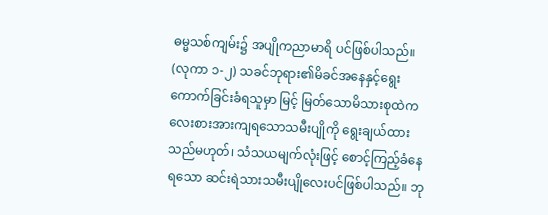ဓမ္မသစ်ကျမ်း၌ အပျိုကညာမာရိ ပင်ဖြစ်ပါသည်။ (လုကာ ၁-၂) သခင်ဘုရား၏မိခင်အနေနှင့်ရွေးကောက်ခြင်းခံရသူမှာ မြင့် မြတ်သောမိသားစုထဲက လေးစားအားကျရသောသမီးပျိုကို ရွေးချယ်ထားသည်မဟုတ်၊ သံသယမျက်လုံးဖြင့် စောင့်ကြည့်ခံနေရသော ဆင်းရဲသားသမီးပျိုလေးပင်ဖြစ်ပါသည်။ ဘု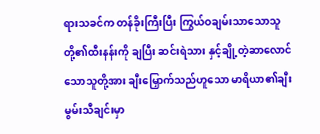ရားသခင်က တန်ခိုးကြီးပြီး ကြွယ်ဝချမ်းသာသောသူတို့၏ထီးနန်းကို ချပြီး ဆင်းရဲသား နှင့်ချို့တဲ့ဆာလောင်သောသူတို့အား ချီးမြှောက်သည်ဟူသော မာရိယာ၏ချီးမွမ်းသီချင်းမှာ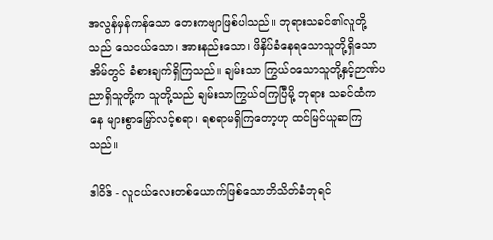အလွန်မှန်ကန်သော တေးကဗျာဖြစ်ပါသည်။ ဘုရားသခင်၏လူတို့သည် သေငယ်သော၊ အားနည်းသော၊ ဖိနှိပ်ခံနေရသောသူတို့ရှိသောအိမ်တွင် ခံစားချက်ရှိကြသည်။ ချမ်းသာ ကြွယ်ဝသောသူတို့နှင့်ဉာဏ်ပညာရှိသူတို့က သူတို့သည် ချမ်းသာကြွယ်ဝကြပြီမို့ ဘုရား သခင်ထံကနေ များစွာမြှော်လင့်စရာ၊ ရစရာမရှိကြတော့ဟု ထင်မြင်ယူဆကြသည်။

ဒါဝိဒ် - လူငယ်လေးတစ်ယောက်ဖြစ်သောဘိသိတ်ခံဘုရင်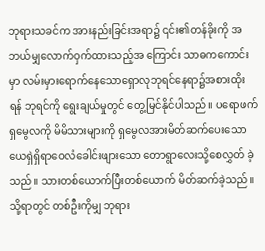ဘုရားသခင်က အားနည်းခြင်းအရာ၌ ၎င်း၏တန်ခိုးကို အဘယ်မျှလောက်ဝှက်ထားသည့်အ ကြောင်း သာဓကကောင်းမှာ လမ်းမှားရောက်နေသောရှောလုဘုရင်နေရာ၌အစားထိုးရန် ဘုရင်ကို ရွေးချယ်မှုတွင် တွေ့မြင်နိုင်ပါသည်။ ပရောဖက်ရှမွေလကို မိမိသားများကို ရှမွေလအားမိတ်ဆက်ပေးသော ယေရှဲရှိရာဝေလံခေါင်းဖျားသော တောရွာလေးသို့စေလွှတ် ခဲ့သည်။ သားတစ်ယောက်ပြီးတစ်ယောက် မိတ်ဆက်ခဲ့သည်။ သို့ရာတွင် တစ်ဦးကိုမျှ ဘုရား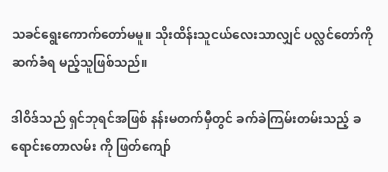သခင်ရွေးကောက်တော်မမူ။ သိုးထိန်းသူငယ်လေးသာလျှင် ပလ္လင်တော်ကို ဆက်ခံရ မည့်သူဖြစ်သည်။

ဒါဝိဒ်သည် ရှင်ဘုရင်အဖြစ် နန်းမတက်မှီတွင် ခက်ခဲကြမ်းတမ်းသည့် ခရောင်းတောလမ်း ကို ဖြတ်ကျော်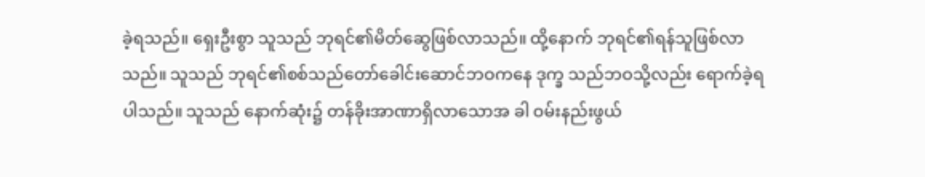ခဲ့ရသည်။ ရှေးဦးစွာ သူသည် ဘုရင်၏မိတ်ဆွေဖြစ်လာသည်။ ထို့နောက် ဘုရင်၏ရန်သူဖြစ်လာသည်။ သူသည် ဘုရင်၏စစ်သည်တော်ခေါင်းဆောင်ဘဝကနေ ဒုက္ခ သည်ဘဝသို့လည်း ရောက်ခဲ့ရပါသည်။ သူသည် နောက်ဆုံး၌ တန်ခိုးအာဏာရှိလာသောအ ခါ ဝမ်းနည်းဖွယ်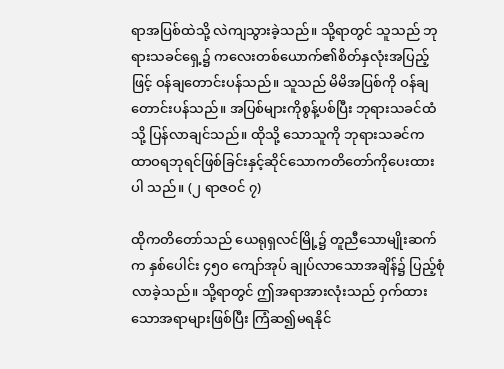ရာအပြစ်ထဲသို့ လဲကျသွားခဲ့သည်။ သို့ရာတွင် သူသည် ဘုရားသခင်ရှေ့၌ ကလေးတစ်ယောက်၏စိတ်နှလုံးအပြည့်ဖြင့် ဝန်ချတောင်းပန်သည်။ သူသည် မိမိအပြစ်ကို ဝန်ချတောင်းပန်သည်။ အပြစ်များကိုစွန့်ပစ်ပြီး ဘုရားသခင်ထံသို့ ပြန်လာချင်သည်။ ထိုသို့ သောသူကို ဘုရားသခင်က ထာဝရဘုရင်ဖြစ်ခြင်းနှင့်ဆိုင်သောကတိတော်ကိုပေးထားပါ သည်။ (၂ ရာဇဝင် ၇)

ထိုကတိတော်သည် ယေရုရှလင်မြို့၌ တူညီသောမျိုးဆက်က နှစ်ပေါင်း ၄၅၀ ကျော်အုပ် ချုပ်လာသောအချိန်၌ ပြည့်စုံလာခဲ့သည်။ သို့ရာတွင် ဤအရာအားလုံးသည် ဝှက်ထား သောအရာများဖြစ်ပြီး ကြံဆ၍မရနိုင်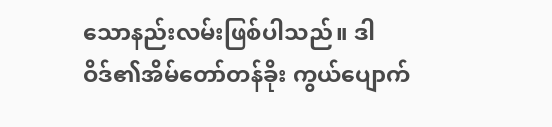သောနည်းလမ်းဖြစ်ပါသည်။ ဒါဝိဒ်၏အိမ်တော်တန်ခိုး ကွယ်ပျောက်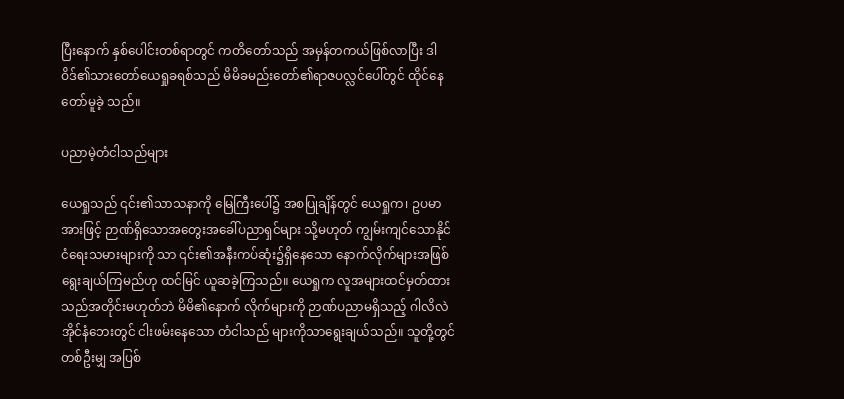ပြီးနောက် နှစ်ပေါင်းတစ်ရာတွင် ကတိတော်သည် အမှန်တကယ်ဖြစ်လာပြီး ဒါဝိဒ်၏သားတော်ယေရှုခရစ်သည် မိမိခမည်းတော်၏ရာဇပလ္လင်ပေါ်တွင် ထိုင်နေတော်မူခဲ့ သည်။

ပညာမဲ့တံငါသည်များ

ယေရှုသည် ၎င်း၏သာသနာကို မြေကြီးပေါ်၌ အစပြုချိန်တွင် ယေရှုက၊ ဥပမာအားဖြင့် ဉာဏ်ရှိသောအတွေးအခေါ်ပညာရှင်များ သို့မဟုတ် ကျွမ်းကျင်သောနိုင်ငံရေးသမားများကို သာ ၎င်း၏အနီးကပ်ဆုံး၌ရှိနေသော နောက်လိုက်များအဖြစ် ရွေးချယ်ကြမည်ဟု ထင်မြင် ယူဆခဲ့ကြသည်။ ယေရှုက လူအများထင်မှတ်ထားသည်အတိုင်းမဟုတ်ဘဲ မိမိ၏နောက် လိုက်များကို ဉာဏ်ပညာမရှိသည့် ဂါလိလဲအိုင်နံဘေးတွင် ငါးဖမ်းနေသော တံငါသည် များကိုသာရွေးချယ်သည်။ သူတို့တွင် တစ်ဦးမျှ အပြစ်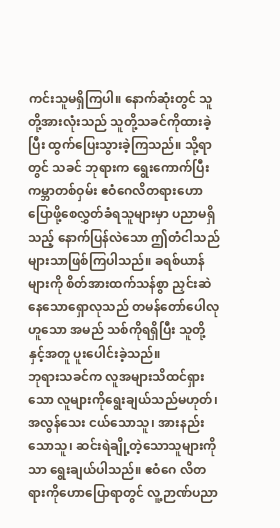ကင်းသူမရှိကြပါ။ နောက်ဆုံးတွင် သူတို့အားလုံးသည် သူတို့သခင်ကိုထားခဲ့ပြီး ထွက်ပြေးသွားခဲ့ကြသည်။ သို့ရာတွင် သခင် ဘုရားက ရွေးကောက်ပြီး ကမ္ဘာတစ်ဝှမ်း ဧဝံဂေလိတရားဟောပြောဖို့စေလွှတ်ခံရသူများမှာ ပညာမရှိသည့် နောက်ပြန်လဲသော ဤတံငါသည်များသာဖြစ်ကြပါသည်။ ခရစ်ယာန်များကို စိတ်အားထက်သန်စွာ ညှင်းဆဲနေသောရှောလုသည် တမန်တော်ပေါလုဟူသော အမည် သစ်ကိုရရှိပြီး သူတို့နှင့်အတူ ပူးပေါင်းခဲ့သည်။
ဘုရားသခင်က လူအများသိထင်ရှားသော လူများကိုရွေးချယ်သည်မဟုတ်၊ အလွန်သေး ငယ်သောသူ၊ အားနည်းသောသူ၊ ဆင်းရဲချို့တဲ့သောသူများကိုသာ ရွေးချယ်ပါသည်။ ဧဝံဂေ လိတရားကိုဟောပြောရာတွင် လူ့ဉာဏ်ပညာ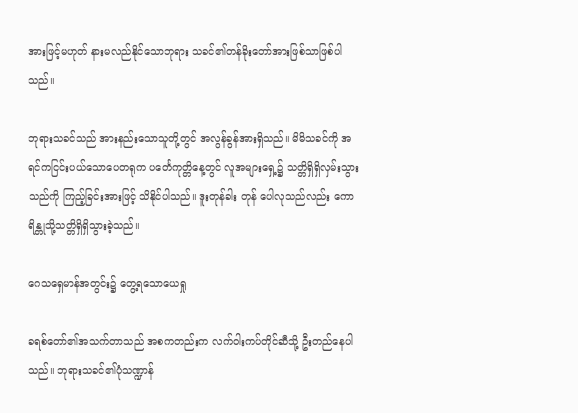အားဖြင့်မဟုတ် နားမလည်နိုင်သောဘုရား သခင်၏တန်ခိုးတော်အားဖြစ်သာဖြစ်ပါသည်။

ဘုရားသခင်သည် အားနည်းသောသူတို့တွင် အလွန်ခွန်အားရှိသည်။ မိမိသခင်ကို အရင်ကငြင်းပယ်သောပေတရုက ပင်္တေကုတ္တိနေ့တွင် လူအများရှေ့၌ သတ္တိရှိရှိလှမ်းသွားသည်ကို ကြည့်ခြင်းအားဖြင့် သိနိုင်ပါသည်။ ဒူးတုန်ခါး တုန် ပေါလုသည်လည်း ကောရိန္တုသို့သတ္တိရှိရှိသွားခဲ့သည်။

ဂေသရှေမာန်အတွင်း၌ တွေ့ရသောယေရှု

ခရစ်တော်၏အသက်တာသည် အစကတည်းက လက်ဝါးကပ်တိုင်ဆီသို့ ဦးတည်နေပါ သည်။ ဘုရားသခင်၏ပုံသဏ္ဍာန်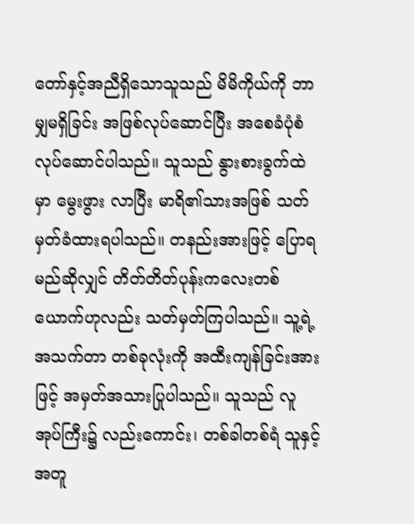တော်နှင့်အညီရှိသောသူသည် မိမိကိုယ်ကို ဘာမျှမရှိခြင်း အဖြစ်လုပ်ဆောင်ပြီး အစေခံပုံစံလုပ်ဆောင်ပါသည်။ သူသည် နွားစားခွက်ထဲမှာ မွေးဖွား လာပြီး မာရိ၏သားအဖြစ် သတ်မှတ်ခံထားရပါသည်။ တနည်းအားဖြင့် ပြောရမည်ဆိုလျှင် တိတ်တိတ်ပုန်းကလေးတစ်ယောက်ဟုလည်း သတ်မှတ်ကြပါသည်။ သူ့ရဲ့အသက်တာ တစ်ခုလုံးကို အထီးကျန်ခြင်းအားဖြင့် အမှတ်အသားပြုပါသည်။ သူသည် လူအုပ်ကြီး၌ လည်းကောင်း၊ တစ်ခါတစ်ရံ သူနှင့်အတူ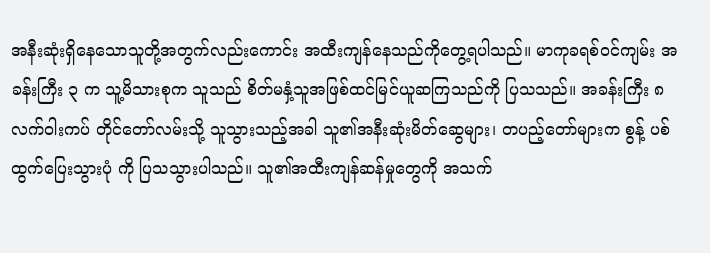အနီးဆုံးရှိနေသောသူတို့အတွက်လည်းကောင်း အထီးကျန်နေသည်ကိုတွေ့ရပါသည်။ မာကုခရစ်ဝင်ကျမ်း အခန်းကြီး ၃ က သူ့မိသားစုက သူသည် စိတ်မနှံ့သူအဖြစ်ထင်မြင်ယူဆကြသည်ကို ပြသသည်။ အခန်းကြီး ၈ လက်ဝါးကပ် တိုင်တော်လမ်းသို့ သူသွားသည့်အခါ သူ၏အနီးဆုံးမိတ်ဆွေများ၊ တပည့်တော်များက စွန့် ပစ်ထွက်ပြေးသွားပုံ ကို ပြသသွားပါသည်။ သူ၏အထီးကျန်ဆန်မှုတွေကို အသက်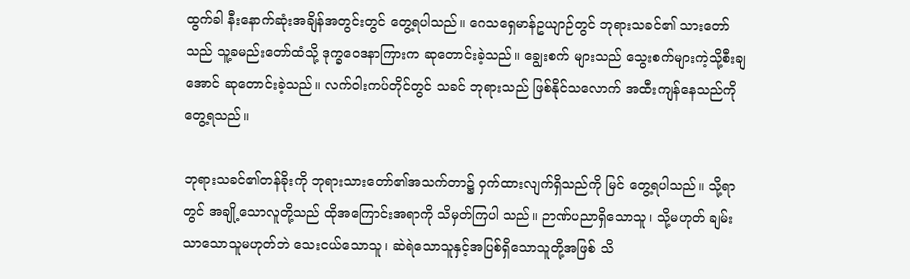ထွက်ခါ နီးနောက်ဆုံးအချိန်အတွင်းတွင် တွေ့ရပါသည်။ ဂေသရှေမာန်ဥယျာဉ်တွင် ဘုရားသခင်၏ သားတော်သည် သူ့ခမည်းတော်ထံသို့ ဒုက္ခဝေဒနာကြားက ဆုတောင်းခဲ့သည်။ ချွေးစက် များသည် သွေးစက်များကဲ့သို့စီးချအောင် ဆုတောင်းခဲ့သည်။ လက်ဝါးကပ်တိုင်တွင် သခင် ဘုရားသည် ဖြစ်နိုင်သလောက် အထီးကျန်နေသည်ကိုတွေ့ရသည်။

ဘုရားသခင်၏တန်ခိုးကို ဘုရားသားတော်၏အသက်တာ၌ ဝှက်ထားလျက်ရှိသည်ကို မြင် တွေ့ရပါသည်။ သို့ရာတွင် အချို့သောလူတို့သည် ထိုအကြောင်းအရာကို သိမှတ်ကြပါ သည်။ ဉာဏ်ပညာရှိသောသူ၊ သို့မဟုတ် ချမ်းသာသောသူမဟုတ်ဘဲ သေးငယ်သောသူ၊ ဆဲရဲသောသူနှင့်အပြစ်ရှိသောသူတို့အဖြစ် သိ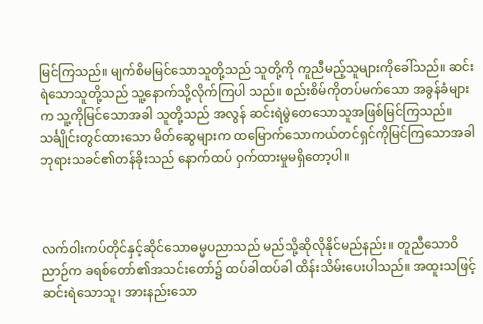မြင်ကြသည်။ မျက်စိမမြင်သောသူတို့သည် သူတို့ကို ကူညီမည့်သူများကိုခေါ်သည်။ ဆင်းရဲသောသူတို့သည် သူ့နောက်သို့လိုက်ကြပါ သည်။ စည်းစိမ်ကိုတပ်မက်သော အခွန်ခံများက သူ့ကိုမြင်သောအခါ သူတို့သည် အလွန် ဆင်းရဲမွဲတေသောသူအဖြစ်မြင်ကြသည်။ သင်္ချိုင်းတွင်ထားသော မိတ်ဆွေများက ထမြောက်သောကယ်တင်ရှင်ကိုမြင်ကြသောအခါ ဘုရားသခင်၏တန်ခိုးသည် နောက်ထပ် ဝှက်ထားမှုမရှိတော့ပါ။



လက်ဝါးကပ်တိုင်နှင့်ဆိုင်သောဓမ္မပညာသည် မည်သို့ဆိုလိုနိုင်မည်နည်း။ တူညီသောဝိညာဉ်က ခရစ်တော်၏အသင်းတော်၌ ထပ်ခါထပ်ခါ ထိန်းသိမ်းပေးပါသည်။ အထူးသဖြင့် ဆင်းရဲသောသူ၊ အားနည်းသော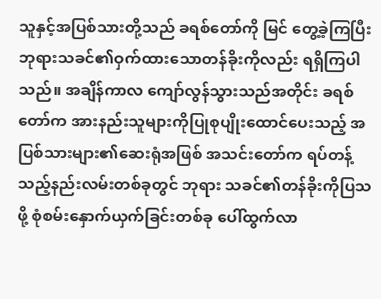သူနှင့်အပြစ်သားတို့သည် ခရစ်တော်ကို မြင် တွေ့ခဲ့ကြပြီး ဘုရားသခင်၏ဝှက်ထားသောတန်ခိုးကိုလည်း ရရှိကြပါသည်။ အချိန်ကာလ ကျော်လွန်သွားသည်အတိုင်း ခရစ်တော်က အားနည်းသူများကိုပြုစုပျိုးထောင်ပေးသည့် အပြစ်သားများ၏ဆေးရုံအဖြစ် အသင်းတော်က ရပ်တန့်သည့်နည်းလမ်းတစ်ခုတွင် ဘုရား သခင်၏တန်ခိုးကိုပြသဖို့ စုံစမ်းနှောက်ယှက်ခြင်းတစ်ခု ပေါ်ထွက်လာ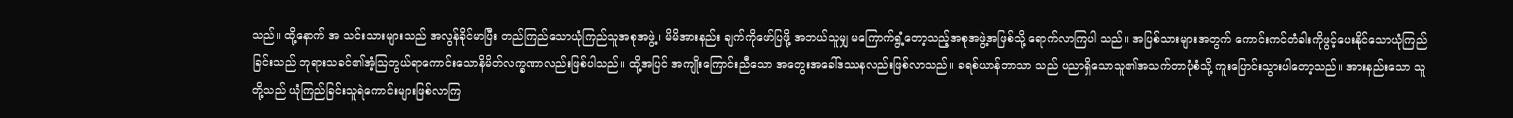သည်။ ထို့နောက် အ သင်းသားများသည် အလွန်ခိုင်မာပြီး တည်ကြည်သောယုံကြည်သူအစုအဖွဲ့၊ မိမိအားနည်း ချက်ကိုဖော်ပြဖို့ အဘယ်သူမျှ မကြောက်ရွံ့တော့သည့်အစုအဖွဲ့အဖြစ်သို့ ရောက်လာကြပါ သည်။ အပြစ်သားများအတွက် ကောင်းကင်တံခါးကိုဖွင့်ပေးနိုင်သောယုံကြည်ခြင်းသည် ဘုရားသခင်၏အံ့သြဘွယ်ရာကောင်းသောနိမိတ်လက္ခဏာလည်းဖြစ်ပါသည်။ ထို့အပြင် အကျိုးကြောင်းညီသော အတွေးအခေါ်ဒဿနလည်းဖြစ်လာသည်။ ခရစ်ယာန်ဘာသာ သည် ပညာရှိသောသူ၏အသက်တာပုံစံသို့ ကူးပြောင်းသွားပါတော့သည်။ အားနည်းသော သူတို့သည် ယုံကြည်ခြင်းသူရဲကောင်းများဖြစ်လာကြ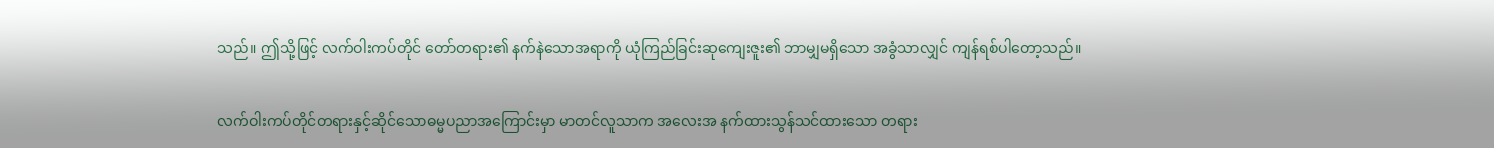သည်။ ဤသို့ဖြင့် လက်ဝါးကပ်တိုင် တော်တရား၏ နက်နဲသောအရာကို ယုံကြည်ခြင်းဆုကျေးဇူး၏ ဘာမျှမရှိသော အခွံသာလျှင် ကျန်ရစ်ပါတော့သည်။

လက်ဝါးကပ်တိုင်တရားနှင့်ဆိုင်သောဓမ္မပညာအကြောင်းမှာ မာတင်လူသာက အလေးအ နက်ထားသွန်သင်ထားသော တရား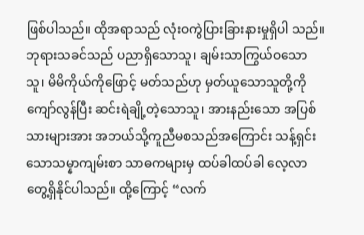ဖြစ်ပါသည်။ ထိုအရာသည် လုံးဝကွဲပြားခြားနားမှုရှိပါ သည်။ ဘုရားသခင်သည် ပညာရှိသောသူ၊ ချမ်းသာကြွယ်ဝသောသူ၊ မိမိကိုယ်ကိုဖြောင့် မတ်သည်ဟု မှတ်ယူသောသူတို့ကို ကျော်လွန်ပြီး ဆင်းရဲချို့တဲ့သောသူ၊ အားနည်းသော အပြစ်သားများအား အဘယ်သို့ကူညီမစသည်အကြောင်း သန့်ရှင်းသောသမ္နာကျမ်းစာ သာဓကများမှ ထပ်ခါထပ်ခါ လေ့လာတွေ့ရှိနိုင်ပါသည်။ ထို့ကြောင့် “လက်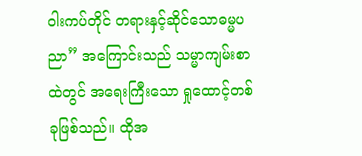ဝါးကပ်တိုင် တရားနှင့်ဆိုင်သောဓမ္မပညာ” အကြောင်းသည် သမ္မာကျမ်းစာထဲတွင် အရေးကြီးသော ရှုထောင့်တစ်ခုဖြစ်သည်။ ထိုအ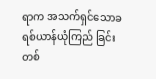ရာက အသက်ရှင်သောခရစ်ယာန်ယုံကြည် ခြင်းတစ်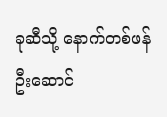ခုဆီသို့ နောက်တစ်ဖန် ဦးဆောင်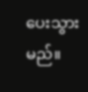ပေးသွားမည်။